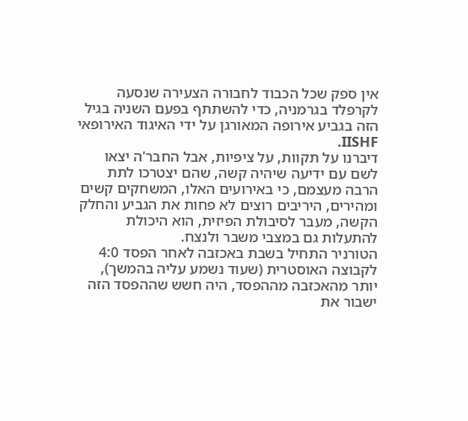אין ספק שכל הכבוד לחבורה הצעירה שנסעה לקרפלד בגרמניה, כדי להשתתף בפעם השניה בגיל הזה בגביע אירופה המאורגן על ידי האיגוד האירופאי IISHF.
דיברנו על תקוות, על ציפיות, אבל החבר'ה יצאו לשם עם ידיעה שיהיה קשה, שהם יצטרכו לתת הרבה מעצמם, כי באירועים האלו, המשחקים קשים ומהירים, היריבים רוצים לא פחות את הגביע והחלק הקשה, מעבר לסיבולת הפיזית, הוא היכולת להתעלות גם במצבי משבר ולנצח.
הטורניר התחיל בשבת באכזבה לאחר הפסד 4:0 לקבוצה האוסטרית (שעוד נשמע עליה בהמשך), יותר מהאכזבה מההפסד, היה חשש שההפסד הזה ישבור את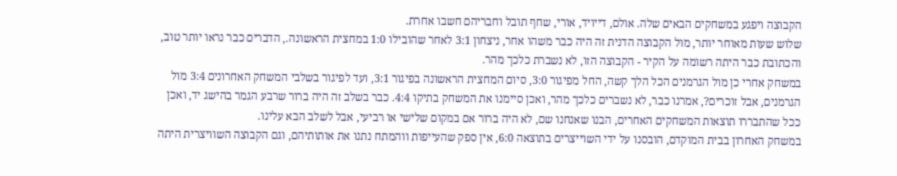הקבוצה ויפגע במשחקים הבאים שלה. אולם, דייויד, אורי, שחף תובל וחבריהם חשבו אחרת.
שלוש שעות מאוחר יותר, מול הקבוצה הדנית זה היה כבר משהו אחר, ניצחון 3:1 לאחר שהובילו 1:0 במחצית הראשונה., הדברים כבר נראו יותר טוב, והכתובת כבר היתה רשומה על הקיר - הקבוצה הזו, לא נשברת כלכך מהר.
במשחק אחרי כן מול הגרמנים הכל הלך קשה, החל מפיגור 3:0, סיום המחצית הראשונה בפיגור 3:1, ועד לפיגור בשלבי המשחק האחרונים 3:4 מול הגרמנים, אבל זוכרים?, אמרנו כבר, לא נשברים כלכך מהר, ואכן סיימנו את המשחק בתיקו 4:4. כבר בשלב זה היה ברור שרבע הגמר בהישג יד, ואכן ככל שהתבררו תוצאות המשחקים האחרים, הבנו שאנחנו שם, לא היה ברור אם במקום שלישי או רביעי, אבל לשלב הבא עלינו.
במשחק האחרון בבית המוקדם, הובסנו על ידי השוייצרים בתוצאה 6:0, אין ספק שהעייפות ווהמתח נתנו את אותותיהם, וגם הקבוצה השוויצרית היתה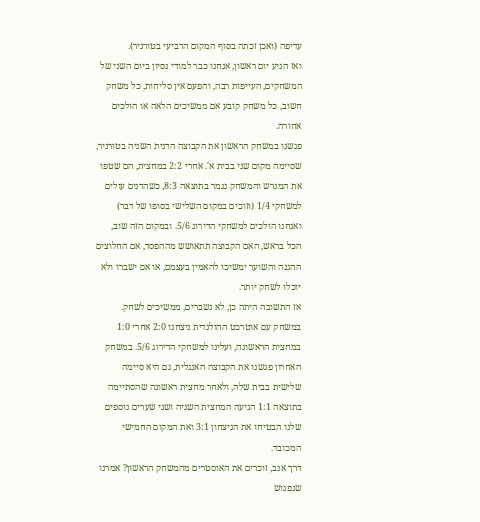עדיפה (ואכן זכתה בסוף המקום הרביעי בטורניר).
ואז הגיע יום ראשון, אנחנו כבר למודי נסיון ביום השני של המשחקים, העייפות רבה, והפעם אין סליחות, כל משחק חשוב, כל משחק קובע אם ממשיכים הלאה או הולכים אחורה.
פגשנו במשחק הראשון את הקבוצה הדנית השניה בטורניר, שסיימה מקום שני בבית א'. אחרי 2:2 במחצית, הם שטפו את המגרש והמשחק נגמר בתוצאה 8:3, כשהדנים עולים למשחקי 1/4 (וזוכים במקום השלישי בסופו של דבר) ואנחנו הולכים למשחקי הדירוג 5/6. ובמקום הזה שוב, הכל בראש, האם הקבוצה תתאושש מההפסד, אם החלוצים ההגנה והשוער ימשיכו להאמין בעצמם, או אם ישברו ולא יוכלו לשחק יותר.
אז התשובה היתה כן, לא נשברים, ממשיכים לשחק. במשחק עם אוטרכט ההולנדית ניצחנו 2:0 אחרי 1:0 במחצית הראשונה, ועלינו למשחקי הדירוג 5/6. במשחק האחרון פגשנו את הקבוצה האנגלית, גם היא סיימה שלישית בבית שלה, ולאחר מחצית ראשונה שהסתיימה בתוצאה 1:1 הגיעה המחצית השניה ושני שערים נוספים שלנו הבטיחו את הניצחון 3:1 ואת המקום החמישי המכובד.
דרך אגב, זוכרים את האוסטרים מהמשחק הראשון? אמרנו שנפגוש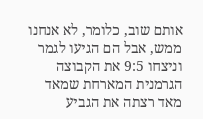אותם שוב, כלומר, לא אנחנו ממש, אבל הם הגיעו לגמר וניצחו 9:5 את הקבוצה הגרמנית המארחת שמאד מאד רצתה את הגביע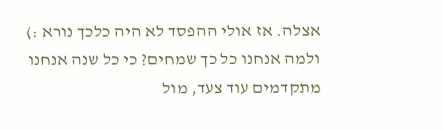אצלה. אז אולי ההפסד לא היה כלכך נורא :)
ולמה אנחנו כל כך שמחים? כי כל שנה אנחנו מתקדמים עוד צעד, מול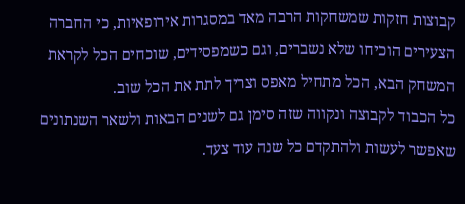קבוצות חזקות שמשחקות הרבה מאד במסגרות אירופאיות, כי החברה הצעירים הוכיחו שלא נשברים, וגם כשמפסידים, שוכחים הכל לקראת המשחק הבא, הכל מתחיל מאפס וצריך לתת את הכל שוב.
כל הכבוד לקבוצה ונקווה שזה סימן גם לשנים הבאות ולשאר השנתונים שאפשר לעשות ולהתקדם כל שנה עוד צעד.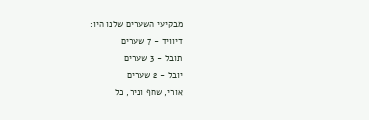מבקיעי השערים שלנו היו:
דיוויד - 7 שערים
תובל - 3 שערים
יובל - 2 שערים
אורי, שחף וניר, כל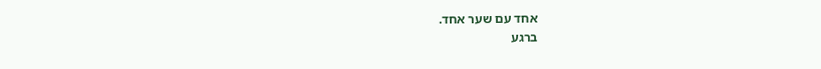אחד עם שער אחד.
ברגע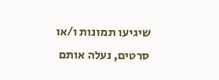שיגיעו תמונות ו/או סרטים, נעלה אותם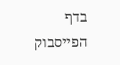בדף הפייסבוק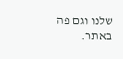שלנו וגם פה באתר.